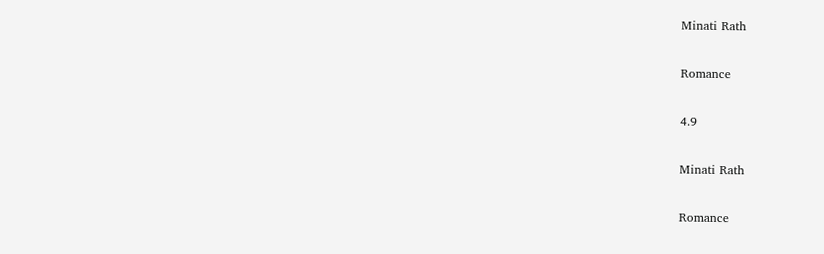Minati Rath

Romance

4.9

Minati Rath

Romance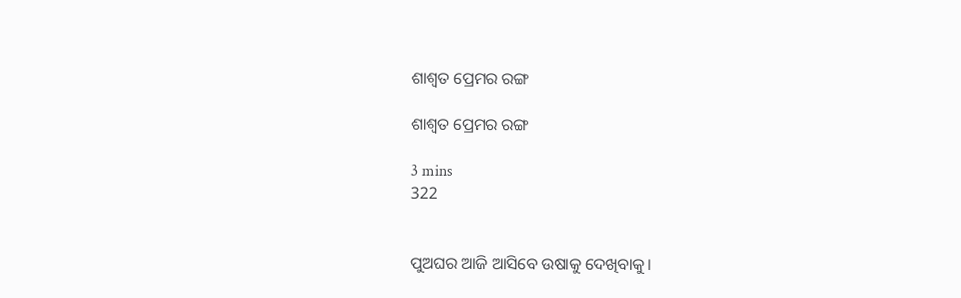ଶାଶ୍ୱତ ପ୍ରେମର ରଙ୍ଗ

ଶାଶ୍ୱତ ପ୍ରେମର ରଙ୍ଗ

3 mins
322


ପୁଅଘର ଆଜି ଆସିବେ ଉଷାକୁ ଦେଖିବାକୁ।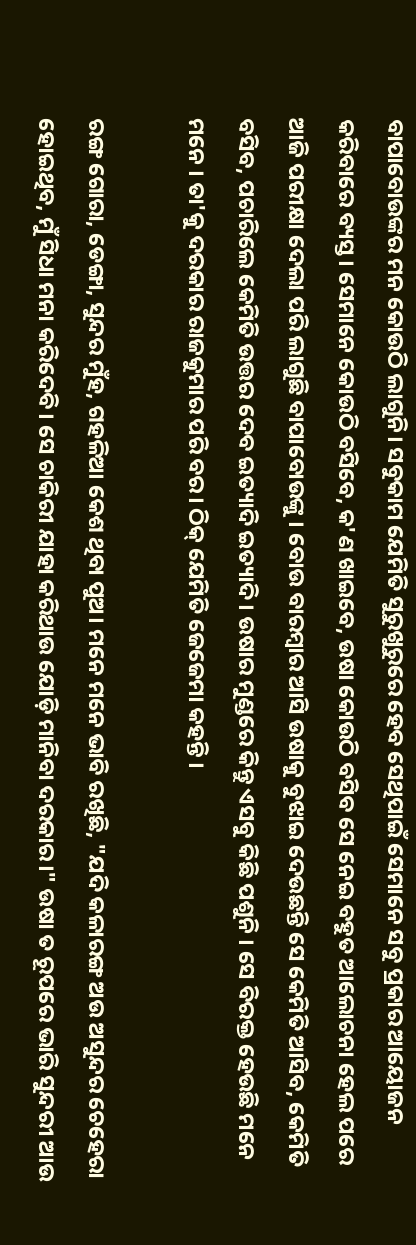ବାପାବୋଉଙ୍କର ମନ କୋଉଠି ଲାଗୁନି। ସବୁକାମ ଯେମିତି ସୁରୁଖୁରୁରେ ହେବ ସେଥିପାଇଁ ସେମାନେ ସବୁ ପ୍ରକାର ଆୟୋଜନ କରିବାରେ ବ୍ୟସ୍ତ। ସେମାନେ କୋଉଠି ବସିବେ, କ'ଣ ଖାଇବେ, ଉଷା କୋଉଠି ବସିବ ସେ ନେଇ ବହୁତ ଆଲୋଚନା ହେଲ ପରେ ଆଜି ପରୀକ୍ଷା ଦେଲା ପରି ଲାଗୁଛି ବାପାବୋଉଙ୍କୁ । ବୋଉ ବାରମ୍ବାର ଆସି ଉଷାକୁ ବୁଝାଇ ଦେଉଛନ୍ତି ସେ କେମିତି ଆସିବ, କେମିତି ବସିବ, ପଚାରିଲେ କେମିତି ଉତ୍ତର ଦେବ ଇତ୍ୟାଦି ଇତ୍ୟାଦି। ଉଷାର ମୁଣ୍ଡରେ କିନ୍ତୁ ଏସବୁ କିଛି ପଶୁନି । ସେ ବିରକ୍ତ ହେଉଛି ମନେ ମନେ । ତା'କୁ ଦରକାର ରାଜକୁମାର ପରି ବର। ଠିକ୍ ଯେମିତି ଜେଜେମା କହନ୍ତି ।

ରଙ୍ଗ ଗୋରା, ଡେଙ୍ଗା, ସୁନ୍ଦର ମୁଁହ, ଗହଳିଆ କେଶ ଥିବା ପୁଅ। ମନେ ମନେ ଭାବି ରଖିଛି, "ଯଦି କଳାରଙ୍ଗ ଅଉ ଅସୁନ୍ଦର ଚେହେରା ହୋଇଥିବ, ମୁଁ ସିଧା ମନା କରିଦେବି। ସେ ଚାକିରୀ ଯାହା କରିଥାଉ ଯୋଡ଼ି ମାନିବା ଦରକାର।" ଉଷା ତ ରୂପରେ ଭାରି ସୁନ୍ଦରୀ ଆଉ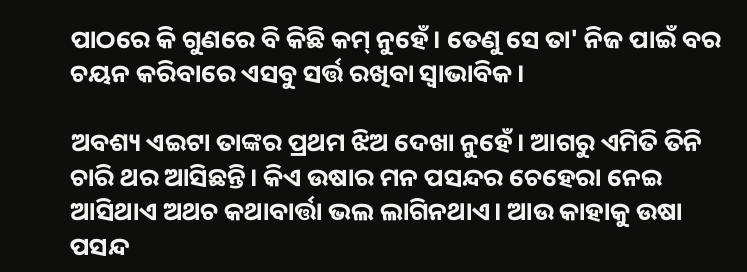ପାଠରେ କି ଗୁଣରେ ବି କିଛି କମ୍ ନୁହେଁ। ତେଣୁ ସେ ତା' ନିଜ ପାଇଁ ବର ଚୟନ କରିବାରେ ଏସବୁ ସର୍ତ୍ତ ରଖିବା ସ୍ଵାଭାବିକ।

ଅବଶ୍ୟ ଏଇଟା ତାଙ୍କର ପ୍ରଥମ ଝିଅ ଦେଖା ନୁହେଁ। ଆଗରୁ ଏମିତି ତିନି ଚାରି ଥର ଆସିଛନ୍ତି। କିଏ ଉଷାର ମନ ପସନ୍ଦର ଚେହେରା ନେଇ ଆସିଥାଏ ଅଥଚ କଥାବାର୍ତ୍ତା ଭଲ ଲାଗିନଥାଏ। ଆଉ କାହାକୁ ଉଷା ପସନ୍ଦ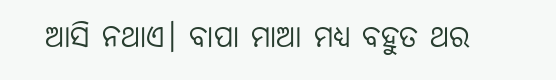ଆସି ନଥାଏ। ବାପା ମାଆ ମଧ୍ୟ ବହୁତ ଥର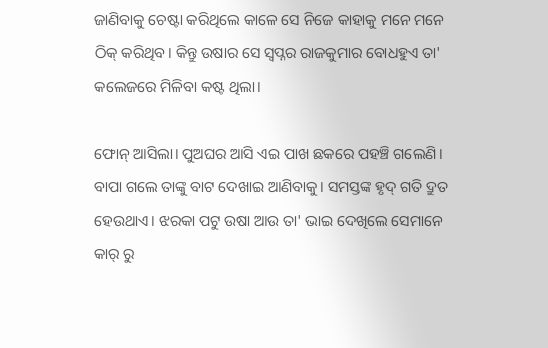ଜାଣିବାକୁ ଚେଷ୍ଟା କରିଥିଲେ କାଳେ ସେ ନିଜେ କାହାକୁ ମନେ ମନେ ଠିକ୍ କରିଥିବ। କିନ୍ତୁ ଉଷାର ସେ ସ୍ୱପ୍ନର ରାଜକୁମାର ବୋଧହୁଏ ତା' କଲେଜରେ ମିଳିବା କଷ୍ଟ ଥିଲା।

ଫୋନ୍ ଆସିଲା। ପୁଅଘର ଆସି ଏଇ ପାଖ ଛକରେ ପହଞ୍ଚି ଗଲେଣି। ବାପା ଗଲେ ତାଙ୍କୁ ବାଟ ଦେଖାଇ ଆଣିବାକୁ। ସମସ୍ତଙ୍କ ହୃଦ୍ ଗତି ଦ୍ରୁତ ହେଉଥାଏ। ଝରକା ପଟୁ ଉଷା ଆଉ ତା' ଭାଇ ଦେଖିଲେ ସେମାନେ କାର୍ ରୁ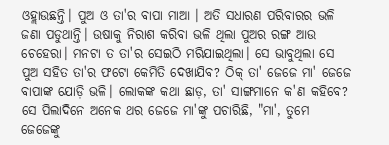ଓହ୍ଲାଉଛନ୍ତି। ପୁଅ ଓ ତା'ର ବାପା ମାଆ । ଅତି ସଧାରଣ ପରିବାରର ଭଳି ଜଣା ପଡୁଥାନ୍ତି। ଉଷାକୁ ନିରାଶ କରିବା ଭଳି ଥିଲା ପୁଅର ରଙ୍ଗ ଆଉ ଚେହେରା। ମନଟା ତ ତା'ର ସେଇଠି ମରିଯାଇଥିଲା। ସେ ଭାବୁଥିଲା ସେ ପୁଅ ସହିତ ତା'ର ଫଟୋ କେମିତି ଦେଖାଯିବ? ଠିକ୍ ତା' ଜେଜେ ମା' ଜେଜେ ବାପାଙ୍କ ଯୋଡ଼ି ଭଳି। ଲୋକଙ୍କ କଥା ଛାଡ଼, ତା' ସାଙ୍ଗମାନେ କ'ଣ କହିବେ? ସେ ପିଲାଦିନେ ଅନେକ ଥର ଜେଜେ ମା'ଙ୍କୁ ପଚାରିଛି, "ମା', ତୁମେ ଜେଜେଙ୍କୁ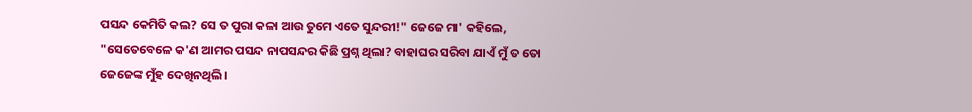ପସନ୍ଦ କେମିତି କଲ? ସେ ତ ପୁରା କଳା ଆଉ ତୁମେ ଏତେ ସୁନ୍ଦରୀ!" ଜେଜେ ମା' କହିଲେ, "ସେତେବେଳେ କ'ଣ ଆମର ପସନ୍ଦ ନାପସନ୍ଦର କିଛି ପ୍ରଶ୍ନ ଥିଲା? ବାହାଘର ସରିବା ଯାଏଁ ମୁଁ ତ ତୋ ଜେଜେଙ୍କ ମୁଁହ ଦେଖିନଥିଲି।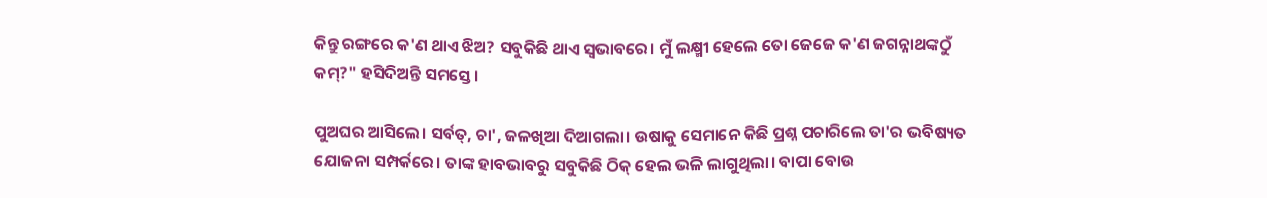କିନ୍ତୁ ରଙ୍ଗରେ କ'ଣ ଥାଏ ଝିଅ? ସବୁକିଛି ଥାଏ ସ୍ୱଭାବରେ। ମୁଁ ଲକ୍ଷ୍ମୀ ହେଲେ ତୋ ଜେଜେ କ'ଣ ଜଗନ୍ନାଥଙ୍କଠୁଁ କମ୍?" ହସିଦିଅନ୍ତି ସମସ୍ତେ।

ପୁଅଘର ଆସିଲେ। ସର୍ବତ୍, ଚା', ଜଳଖିଆ ଦିଆଗଲା। ଉଷାକୁ ସେମାନେ କିଛି ପ୍ରଶ୍ନ ପଚାରିଲେ ତା'ର ଭବିଷ୍ୟତ ଯୋଜନା ସମ୍ପର୍କରେ। ତାଙ୍କ ହାବଭାବରୁ ସବୁକିଛି ଠିକ୍ ହେଲ ଭଳି ଲାଗୁଥିଲା। ବାପା ବୋଉ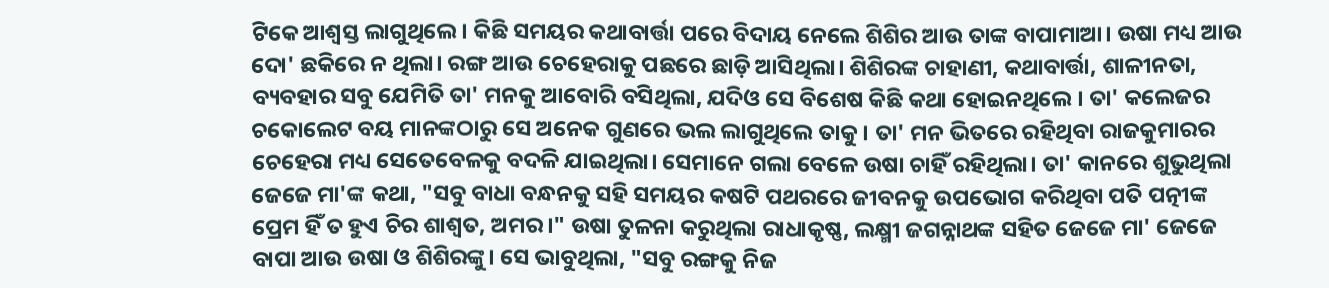ଟିକେ ଆଶ୍ୱସ୍ତ ଲାଗୁଥିଲେ। କିଛି ସମୟର କଥାବାର୍ତ୍ତା ପରେ ବିଦାୟ ନେଲେ ଶିଶିର ଆଉ ତାଙ୍କ ବାପାମାଆ। ଉଷା ମଧ୍ୟ ଆଉ ଦୋ' ଛକିରେ ନ ଥିଲା। ରଙ୍ଗ ଆଉ ଚେହେରାକୁ ପଛରେ ଛାଡ଼ି ଆସିଥିଲା। ଶିଶିରଙ୍କ ଚାହାଣୀ, କଥାବାର୍ତ୍ତା, ଶାଳୀନତା, ବ୍ୟବହାର ସବୁ ଯେମିତି ତା' ମନକୁ ଆବୋରି ବସିଥିଲା, ଯଦିଓ ସେ ବିଶେଷ କିଛି କଥା ହୋଇନଥିଲେ । ତା' କଲେଜର ଚକୋଲେଟ ବୟ ମାନଙ୍କଠାରୁ ସେ ଅନେକ ଗୁଣରେ ଭଲ ଲାଗୁଥିଲେ ତାକୁ। ତା' ମନ ଭିତରେ ରହିଥିବା ରାଜକୁମାରର ଚେହେରା ମଧ୍ୟ ସେତେବେଳକୁ ବଦଳି ଯାଇଥିଲା। ସେମାନେ ଗଲା ବେଳେ ଉଷା ଚାହିଁ ରହିଥିଲା। ତା' କାନରେ ଶୁଭୁଥିଲା ଜେଜେ ମା'ଙ୍କ କଥା, "ସବୁ ବାଧା ବନ୍ଧନକୁ ସହି ସମୟର କଷଟି ପଥରରେ ଜୀବନକୁ ଉପଭୋଗ କରିଥିବା ପତି ପତ୍ନୀଙ୍କ ପ୍ରେମ ହିଁ ତ ହୁଏ ଚିର ଶାଶ୍ୱତ, ଅମର।" ଉଷା ତୁଳନା କରୁଥିଲା ରାଧାକୃଷ୍ଣ, ଲକ୍ଷ୍ମୀ ଜଗନ୍ନାଥଙ୍କ ସହିତ ଜେଜେ ମା' ଜେଜେ ବାପା ଆଉ ଉଷା ଓ ଶିଶିରଙ୍କୁ। ସେ ଭାବୁଥିଲା, "ସବୁ ରଙ୍ଗକୁ ନିଜ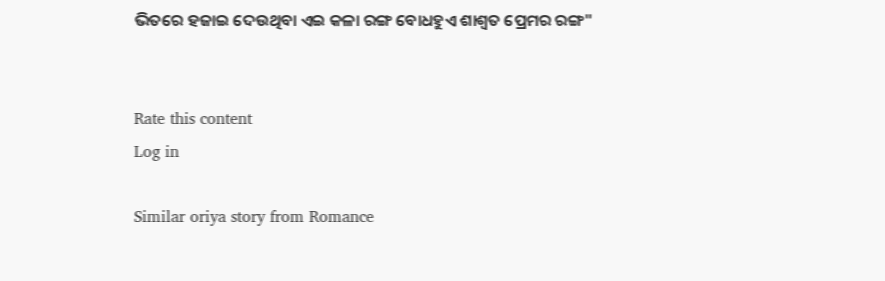ଭିତରେ ହଜାଇ ଦେଉଥିବା ଏଇ କଳା ରଙ୍ଗ ବୋଧହୁଏ ଶାଶ୍ୱତ ପ୍ରେମର ରଙ୍ଗ"


Rate this content
Log in

Similar oriya story from Romance